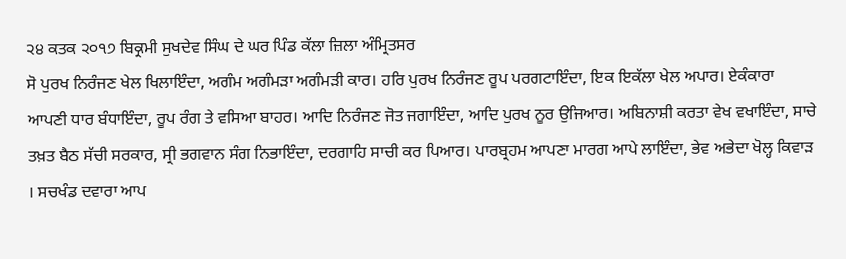੨੪ ਕਤਕ ੨੦੧੭ ਬਿਕ੍ਰਮੀ ਸੁਖਦੇਵ ਸਿੰਘ ਦੇ ਘਰ ਪਿੰਡ ਕੱਲਾ ਜ਼ਿਲਾ ਅੰਮ੍ਰਿਤਸਰ
ਸੋ ਪੁਰਖ ਨਿਰੰਜਣ ਖੇਲ ਖਿਲਾਇੰਦਾ, ਅਗੰਮ ਅਗੰਮੜਾ ਅਗੰਮੜੀ ਕਾਰ। ਹਰਿ ਪੁਰਖ ਨਿਰੰਜਣ ਰੂਪ ਪਰਗਟਾਇੰਦਾ, ਇਕ ਇਕੱਲਾ ਖੇਲ ਅਪਾਰ। ਏਕੰਕਾਰਾ ਆਪਣੀ ਧਾਰ ਬੰਧਾਇੰਦਾ, ਰੂਪ ਰੰਗ ਤੇ ਵਸਿਆ ਬਾਹਰ। ਆਦਿ ਨਿਰੰਜਣ ਜੋਤ ਜਗਾਇੰਦਾ, ਆਦਿ ਪੁਰਖ ਨੂਰ ਉਜਿਆਰ। ਅਬਿਨਾਸ਼ੀ ਕਰਤਾ ਵੇਖ ਵਖਾਇੰਦਾ, ਸਾਚੇ ਤਖ਼ਤ ਬੈਠ ਸੱਚੀ ਸਰਕਾਰ, ਸ੍ਰੀ ਭਗਵਾਨ ਸੰਗ ਨਿਭਾਇੰਦਾ, ਦਰਗਾਹਿ ਸਾਚੀ ਕਰ ਪਿਆਰ। ਪਾਰਬ੍ਰਹਮ ਆਪਣਾ ਮਾਰਗ ਆਪੇ ਲਾਇੰਦਾ, ਭੇਵ ਅਭੇਦਾ ਖੋਲ੍ਹ ਕਿਵਾੜ । ਸਚਖੰਡ ਦਵਾਰਾ ਆਪ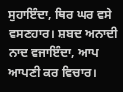ਸੁਹਾਇੰਦਾ, ਥਿਰ ਘਰ ਵਸੇ ਵਸਣਹਾਰ। ਸ਼ਬਦ ਅਨਾਦੀ ਨਾਦ ਵਜਾਇੰਦਾ, ਆਪ ਆਪਣੀ ਕਰ ਵਿਚਾਰ।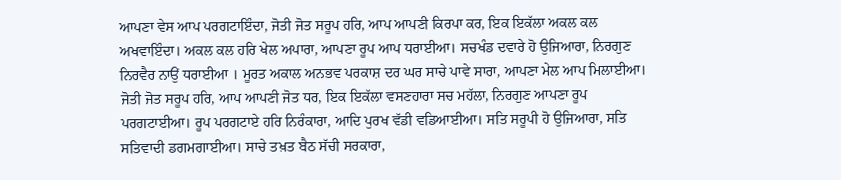ਆਪਣਾ ਵੇਸ ਆਪ ਪਰਗਟਾਇੰਦਾ, ਜੋਤੀ ਜੋਤ ਸਰੂਪ ਹਰਿ, ਆਪ ਆਪਣੀ ਕਿਰਪਾ ਕਰ, ਇਕ ਇਕੱਲਾ ਅਕਲ ਕਲ ਅਖਵਾਇੰਦਾ। ਅਕਲ ਕਲ ਹਰਿ ਖੇਲ ਅਪਾਰਾ, ਆਪਣਾ ਰੂਪ ਆਪ ਧਰਾਈਆ। ਸਚਖੰਡ ਦਵਾਰੇ ਹੋ ਉਜਿਆਰਾ, ਨਿਰਗੁਣ ਨਿਰਵੈਰ ਨਾਉਂ ਧਰਾਈਆ । ਮੂਰਤ ਅਕਾਲ ਅਨਭਵ ਪਰਕਾਸ਼ ਦਰ ਘਰ ਸਾਚੇ ਪਾਵੇ ਸਾਰਾ, ਆਪਣਾ ਮੇਲ ਆਪ ਮਿਲਾਈਆ। ਜੋਤੀ ਜੋਤ ਸਰੂਪ ਹਰਿ, ਆਪ ਆਪਣੀ ਜੋਤ ਧਰ, ਇਕ ਇਕੱਲਾ ਵਸਣਹਾਰਾ ਸਚ ਮਹੱਲਾ, ਨਿਰਗੁਣ ਆਪਣਾ ਰੂਪ ਪਰਗਟਾਈਆ। ਰੂਪ ਪਰਗਟਾਏ ਹਰਿ ਨਿਰੰਕਾਰਾ, ਆਦਿ ਪੁਰਖ ਵੱਡੀ ਵਡਿਆਈਆ। ਸਤਿ ਸਰੂਪੀ ਹੋ ਉਜਿਆਰਾ, ਸਤਿ ਸਤਿਵਾਦੀ ਡਗਮਗਾਈਆ। ਸਾਚੇ ਤਖ਼ਤ ਬੈਠ ਸੱਚੀ ਸਰਕਾਰਾ,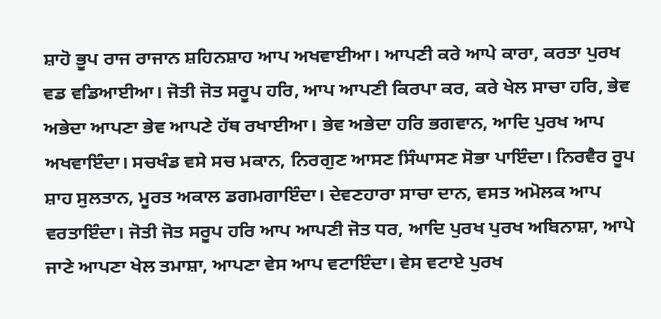ਸ਼ਾਹੋ ਭੂਪ ਰਾਜ ਰਾਜਾਨ ਸ਼ਹਿਨਸ਼ਾਹ ਆਪ ਅਖਵਾਈਆ। ਆਪਣੀ ਕਰੇ ਆਪੇ ਕਾਰਾ, ਕਰਤਾ ਪੁਰਖ ਵਡ ਵਡਿਆਈਆ। ਜੋਤੀ ਜੋਤ ਸਰੂਪ ਹਰਿ, ਆਪ ਆਪਣੀ ਕਿਰਪਾ ਕਰ, ਕਰੇ ਖੇਲ ਸਾਚਾ ਹਰਿ, ਭੇਵ ਅਭੇਦਾ ਆਪਣਾ ਭੇਵ ਆਪਣੇ ਹੱਥ ਰਖਾਈਆ। ਭੇਵ ਅਭੇਦਾ ਹਰਿ ਭਗਵਾਨ, ਆਦਿ ਪੁਰਖ ਆਪ ਅਖਵਾਇੰਦਾ। ਸਚਖੰਡ ਵਸੇ ਸਚ ਮਕਾਨ, ਨਿਰਗੁਣ ਆਸਣ ਸਿੰਘਾਸਣ ਸੋਭਾ ਪਾਇੰਦਾ। ਨਿਰਵੈਰ ਰੂਪ ਸ਼ਾਹ ਸੁਲਤਾਨ, ਮੂਰਤ ਅਕਾਲ ਡਗਮਗਾਇੰਦਾ। ਦੇਵਣਹਾਰਾ ਸਾਚਾ ਦਾਨ, ਵਸਤ ਅਮੋਲਕ ਆਪ ਵਰਤਾਇੰਦਾ। ਜੋਤੀ ਜੋਤ ਸਰੂਪ ਹਰਿ ਆਪ ਆਪਣੀ ਜੋਤ ਧਰ, ਆਦਿ ਪੁਰਖ ਪੁਰਖ ਅਬਿਨਾਸ਼ਾ, ਆਪੇ ਜਾਣੇ ਆਪਣਾ ਖੇਲ ਤਮਾਸ਼ਾ, ਆਪਣਾ ਵੇਸ ਆਪ ਵਟਾਇੰਦਾ। ਵੇਸ ਵਟਾਏ ਪੁਰਖ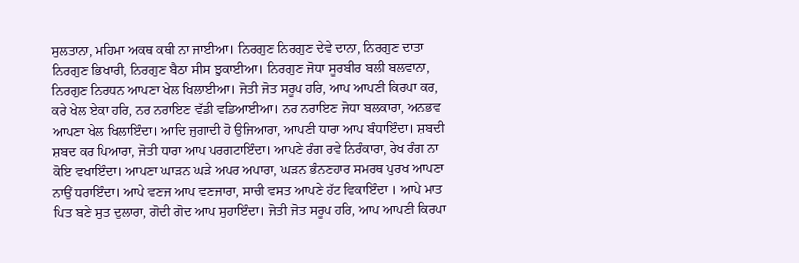ਸੁਲਤਾਨਾ, ਮਹਿਮਾ ਅਕਥ ਕਥੀ ਨਾ ਜਾਈਆ। ਨਿਰਗੁਣ ਨਿਰਗੁਣ ਦੇਵੇ ਦਾਨਾ, ਨਿਰਗੁਣ ਦਾਤਾ ਨਿਰਗੁਣ ਭਿਖਾਰੀ, ਨਿਰਗੁਣ ਬੈਠਾ ਸੀਸ ਝੁਕਾਈਆ। ਨਿਰਗੁਣ ਜੋਧਾ ਸੂਰਬੀਰ ਬਲੀ ਬਲਵਾਨਾ, ਨਿਰਗੁਣ ਨਿਰਧਨ ਆਪਣਾ ਖੇਲ ਖਿਲਾਈਆ। ਜੋਤੀ ਜੋਤ ਸਰੂਪ ਹਰਿ, ਆਪ ਆਪਣੀ ਕਿਰਪਾ ਕਰ, ਕਰੇ ਖੇਲ ਏਕਾ ਹਰਿ, ਨਰ ਨਰਾਇਣ ਵੱਡੀ ਵਡਿਆਈਆ। ਨਰ ਨਰਾਇਣ ਜੋਧਾ ਬਲਕਾਰਾ, ਅਨਭਵ ਆਪਣਾ ਖੇਲ ਖਿਲਾਇੰਦਾ। ਆਦਿ ਜੁਗਾਦੀ ਹੋ ਉਜਿਆਰਾ, ਆਪਣੀ ਧਾਰਾ ਆਪ ਬੰਧਾਇੰਦਾ। ਸ਼ਬਦੀ ਸ਼ਬਦ ਕਰ ਪਿਆਰਾ, ਜੋਤੀ ਧਾਰਾ ਆਪ ਪਰਗਟਾਇੰਦਾ। ਆਪਣੇ ਰੰਗ ਰਵੇ ਨਿਰੰਕਾਰਾ, ਰੇਖ ਰੰਗ ਨਾ ਕੋਇ ਵਖਾਇੰਦਾ। ਆਪਣਾ ਘਾੜਨ ਘੜੇ ਅਪਰ ਅਪਾਰਾ, ਘੜਨ ਭੰਨਣਹਾਰ ਸਮਰਥ ਪੁਰਖ ਆਪਣਾ ਨਾਉਂ ਧਰਾਇੰਦਾ। ਆਪੇ ਵਣਜ ਆਪ ਵਣਜਾਰਾ, ਸਾਚੀ ਵਸਤ ਆਪਣੇ ਹੱਟ ਵਿਕਾਇੰਦਾ । ਆਪੇ ਮਾਤ ਪਿਤ ਬਣੇ ਸੁਤ ਦੁਲਾਰਾ, ਗੋਦੀ ਗੋਦ ਆਪ ਸੁਹਾਇੰਦਾ। ਜੋਤੀ ਜੋਤ ਸਰੂਪ ਹਰਿ, ਆਪ ਆਪਣੀ ਕਿਰਪਾ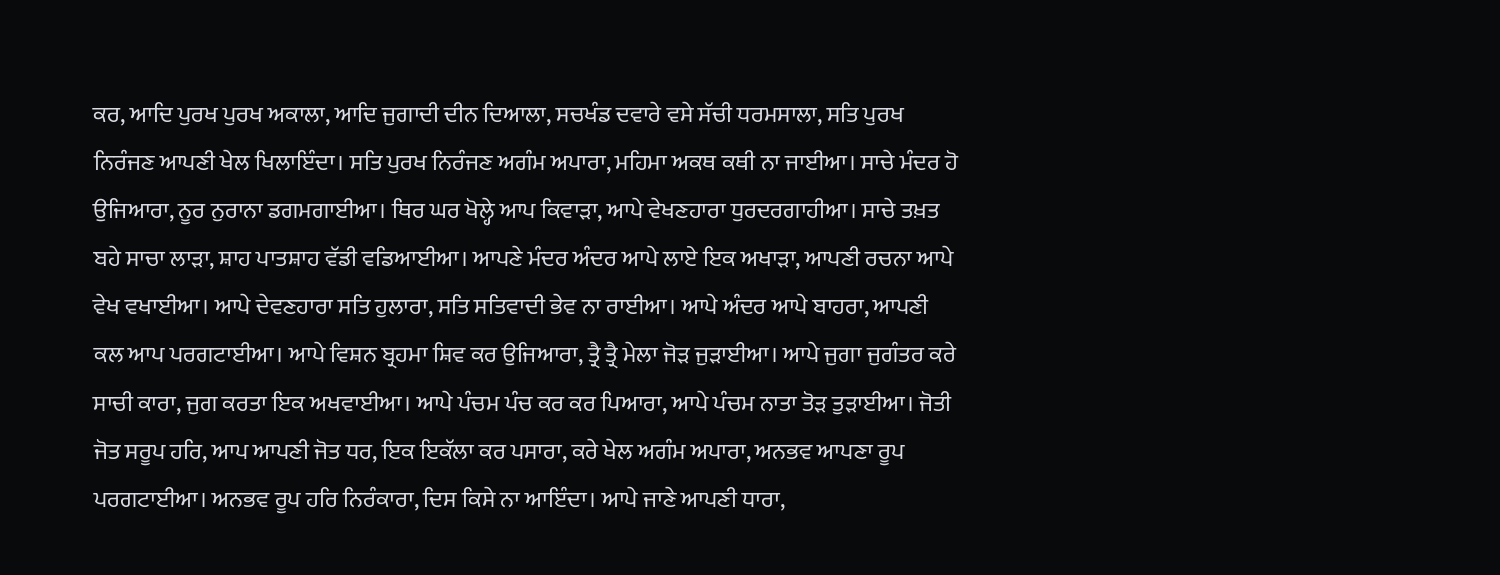ਕਰ, ਆਦਿ ਪੁਰਖ ਪੁਰਖ ਅਕਾਲਾ, ਆਦਿ ਜੁਗਾਦੀ ਦੀਨ ਦਿਆਲਾ, ਸਚਖੰਡ ਦਵਾਰੇ ਵਸੇ ਸੱਚੀ ਧਰਮਸਾਲਾ, ਸਤਿ ਪੁਰਖ ਨਿਰੰਜਣ ਆਪਣੀ ਖੇਲ ਖਿਲਾਇੰਦਾ। ਸਤਿ ਪੁਰਖ ਨਿਰੰਜਣ ਅਗੰਮ ਅਪਾਰਾ, ਮਹਿਮਾ ਅਕਥ ਕਥੀ ਨਾ ਜਾਈਆ। ਸਾਚੇ ਮੰਦਰ ਹੋ ਉਜਿਆਰਾ, ਨੂਰ ਨੁਰਾਨਾ ਡਗਮਗਾਈਆ। ਥਿਰ ਘਰ ਖੋਲ੍ਹੇ ਆਪ ਕਿਵਾੜਾ, ਆਪੇ ਵੇਖਣਹਾਰਾ ਧੁਰਦਰਗਾਹੀਆ। ਸਾਚੇ ਤਖ਼ਤ ਬਹੇ ਸਾਚਾ ਲਾੜਾ, ਸ਼ਾਹ ਪਾਤਸ਼ਾਹ ਵੱਡੀ ਵਡਿਆਈਆ। ਆਪਣੇ ਮੰਦਰ ਅੰਦਰ ਆਪੇ ਲਾਏ ਇਕ ਅਖਾੜਾ, ਆਪਣੀ ਰਚਨਾ ਆਪੇ ਵੇਖ ਵਖਾਈਆ। ਆਪੇ ਦੇਵਣਹਾਰਾ ਸਤਿ ਹੁਲਾਰਾ, ਸਤਿ ਸਤਿਵਾਦੀ ਭੇਵ ਨਾ ਰਾਈਆ। ਆਪੇ ਅੰਦਰ ਆਪੇ ਬਾਹਰਾ, ਆਪਣੀ ਕਲ ਆਪ ਪਰਗਟਾਈਆ। ਆਪੇ ਵਿਸ਼ਨ ਬ੍ਰਹਮਾ ਸ਼ਿਵ ਕਰ ਉਜਿਆਰਾ, ਤ੍ਰੈ ਤ੍ਰੈ ਮੇਲਾ ਜੋੜ ਜੁੜਾਈਆ। ਆਪੇ ਜੁਗਾ ਜੁਗੰਤਰ ਕਰੇ ਸਾਚੀ ਕਾਰਾ, ਜੁਗ ਕਰਤਾ ਇਕ ਅਖਵਾਈਆ। ਆਪੇ ਪੰਚਮ ਪੰਚ ਕਰ ਕਰ ਪਿਆਰਾ, ਆਪੇ ਪੰਚਮ ਨਾਤਾ ਤੋੜ ਤੁੜਾਈਆ। ਜੋਤੀ ਜੋਤ ਸਰੂਪ ਹਰਿ, ਆਪ ਆਪਣੀ ਜੋਤ ਧਰ, ਇਕ ਇਕੱਲਾ ਕਰ ਪਸਾਰਾ, ਕਰੇ ਖੇਲ ਅਗੰਮ ਅਪਾਰਾ, ਅਨਭਵ ਆਪਣਾ ਰੂਪ ਪਰਗਟਾਈਆ। ਅਨਭਵ ਰੂਪ ਹਰਿ ਨਿਰੰਕਾਰਾ, ਦਿਸ ਕਿਸੇ ਨਾ ਆਇੰਦਾ। ਆਪੇ ਜਾਣੇ ਆਪਣੀ ਧਾਰਾ,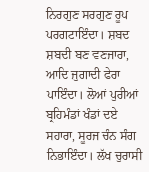ਨਿਰਗੁਣ ਸਰਗੁਣ ਰੂਪ ਪਰਗਟਾਇੰਦਾ। ਸ਼ਬਦ ਸ਼ਬਦੀ ਬਣ ਵਣਜਾਰਾ, ਆਦਿ ਜੁਗਾਦੀ ਫੇਰਾ ਪਾਇੰਦਾ। ਲੋਆਂ ਪੁਰੀਆਂ ਬ੍ਰਹਿਮੰਡਾਂ ਖੰਡਾਂ ਦਏ ਸਹਾਰਾ, ਸੂਰਜ ਚੰਨ ਸੰਗ ਨਿਭਾਇੰਦਾ। ਲੱਖ ਚੁਰਾਸੀ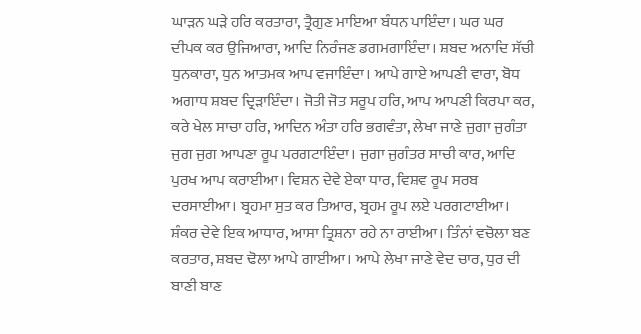ਘਾੜਨ ਘੜੇ ਹਰਿ ਕਰਤਾਰਾ, ਤ੍ਰੈਗੁਣ ਮਾਇਆ ਬੰਧਨ ਪਾਇੰਦਾ। ਘਰ ਘਰ ਦੀਪਕ ਕਰ ਉਜਿਆਰਾ, ਆਦਿ ਨਿਰੰਜਣ ਡਗਮਗਾਇੰਦਾ। ਸ਼ਬਦ ਅਨਾਦਿ ਸੱਚੀ ਧੁਨਕਾਰਾ, ਧੁਨ ਆਤਮਕ ਆਪ ਵਜਾਇੰਦਾ। ਆਪੇ ਗਾਏ ਆਪਣੀ ਵਾਰਾ, ਬੋਧ ਅਗਾਧ ਸ਼ਬਦ ਦ੍ਰਿੜਾਇੰਦਾ। ਜੋਤੀ ਜੋਤ ਸਰੂਪ ਹਰਿ, ਆਪ ਆਪਣੀ ਕਿਰਪਾ ਕਰ, ਕਰੇ ਖੇਲ ਸਾਚਾ ਹਰਿ, ਆਦਿਨ ਅੰਤਾ ਹਰਿ ਭਗਵੰਤਾ, ਲੇਖਾ ਜਾਣੇ ਜੁਗਾ ਜੁਗੰਤਾ ਜੁਗ ਜੁਗ ਆਪਣਾ ਰੂਪ ਪਰਗਟਾਇੰਦਾ। ਜੁਗਾ ਜੁਗੰਤਰ ਸਾਚੀ ਕਾਰ, ਆਦਿ ਪੁਰਖ ਆਪ ਕਰਾਈਆ। ਵਿਸ਼ਨ ਦੇਵੇ ਏਕਾ ਧਾਰ, ਵਿਸ਼ਵ ਰੂਪ ਸਰਬ ਦਰਸਾਈਆ। ਬ੍ਰਹਮਾ ਸੁਤ ਕਰ ਤਿਆਰ, ਬ੍ਰਹਮ ਰੂਪ ਲਏ ਪਰਗਟਾਈਆ। ਸ਼ੰਕਰ ਦੇਵੇ ਇਕ ਆਧਾਰ, ਆਸਾ ਤ੍ਰਿਸ਼ਨਾ ਰਹੇ ਨਾ ਰਾਈਆ। ਤਿੰਨਾਂ ਵਚੋਲਾ ਬਣ ਕਰਤਾਰ, ਸ਼ਬਦ ਢੋਲਾ ਆਪੇ ਗਾਈਆ। ਆਪੇ ਲੇਖਾ ਜਾਣੇ ਵੇਦ ਚਾਰ, ਧੁਰ ਦੀ ਬਾਣੀ ਬਾਣ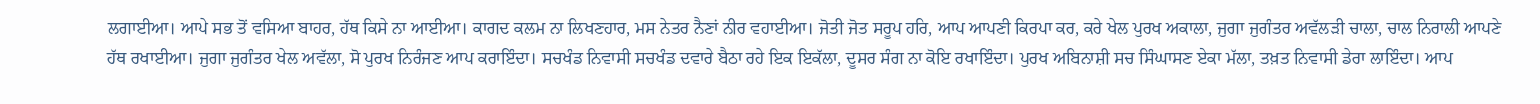ਲਗਾਈਆ। ਆਪੇ ਸਭ ਤੋਂ ਵਸਿਆ ਬਾਹਰ, ਹੱਥ ਕਿਸੇ ਨਾ ਆਈਆ। ਕਾਗਦ ਕਲਮ ਨਾ ਲਿਖਣਹਾਰ, ਮਸ ਨੇਤਰ ਨੈਣਾਂ ਨੀਰ ਵਹਾਈਆ। ਜੋਤੀ ਜੋਤ ਸਰੂਪ ਹਰਿ, ਆਪ ਆਪਣੀ ਕਿਰਪਾ ਕਰ, ਕਰੇ ਖੇਲ ਪੁਰਖ ਅਕਾਲਾ, ਜੁਗਾ ਜੁਗੰਤਰ ਅਵੱਲੜੀ ਚਾਲਾ, ਚਾਲ ਨਿਰਾਲੀ ਆਪਣੇ ਹੱਥ ਰਖਾਈਆ। ਜੁਗਾ ਜੁਗੰਤਰ ਖੇਲ ਅਵੱਲਾ, ਸੋ ਪੁਰਖ ਨਿਰੰਜਣ ਆਪ ਕਰਾਇੰਦਾ। ਸਚਖੰਡ ਨਿਵਾਸੀ ਸਚਖੰਡ ਦਵਾਰੇ ਬੈਠਾ ਰਹੇ ਇਕ ਇਕੱਲਾ, ਦੂਸਰ ਸੰਗ ਨਾ ਕੋਇ ਰਖਾਇੰਦਾ। ਪੁਰਖ ਅਬਿਨਾਸ਼ੀ ਸਚ ਸਿੰਘਾਸਣ ਏਕਾ ਮੱਲਾ, ਤਖ਼ਤ ਨਿਵਾਸੀ ਡੇਰਾ ਲਾਇੰਦਾ। ਆਪ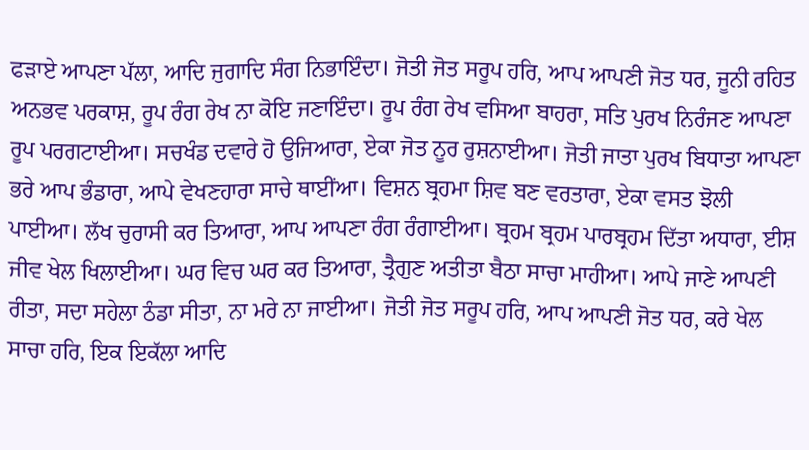ਫੜਾਏ ਆਪਣਾ ਪੱਲਾ, ਆਦਿ ਜੁਗਾਦਿ ਸੰਗ ਨਿਭਾਇੰਦਾ। ਜੋਤੀ ਜੋਤ ਸਰੂਪ ਹਰਿ, ਆਪ ਆਪਣੀ ਜੋਤ ਧਰ, ਜੂਨੀ ਰਹਿਤ ਅਨਭਵ ਪਰਕਾਸ਼, ਰੂਪ ਰੰਗ ਰੇਖ ਨਾ ਕੋਇ ਜਣਾਇੰਦਾ। ਰੂਪ ਰੰਗ ਰੇਖ ਵਸਿਆ ਬਾਹਰਾ, ਸਤਿ ਪੁਰਖ ਨਿਰੰਜਣ ਆਪਣਾ ਰੂਪ ਪਰਗਟਾਈਆ। ਸਚਖੰਡ ਦਵਾਰੇ ਹੋ ਉਜਿਆਰਾ, ਏਕਾ ਜੋਤ ਨੂਰ ਰੁਸ਼ਨਾਈਆ। ਜੋਤੀ ਜਾਤਾ ਪੁਰਖ ਬਿਧਾਤਾ ਆਪਣਾ ਭਰੇ ਆਪ ਭੰਡਾਰਾ, ਆਪੇ ਵੇਖਣਹਾਰਾ ਸਾਚੇ ਥਾਈਂਆ। ਵਿਸ਼ਨ ਬ੍ਰਹਮਾ ਸ਼ਿਵ ਬਣ ਵਰਤਾਰਾ, ਏਕਾ ਵਸਤ ਝੋਲੀ ਪਾਈਆ। ਲੱਖ ਚੁਰਾਸੀ ਕਰ ਤਿਆਰਾ, ਆਪ ਆਪਣਾ ਰੰਗ ਰੰਗਾਈਆ। ਬ੍ਰਹਮ ਬ੍ਰਹਮ ਪਾਰਬ੍ਰਹਮ ਦਿੱਤਾ ਅਧਾਰਾ, ਈਸ਼ ਜੀਵ ਖੇਲ ਖਿਲਾਈਆ। ਘਰ ਵਿਚ ਘਰ ਕਰ ਤਿਆਰਾ, ਤ੍ਰੈਗੁਣ ਅਤੀਤਾ ਬੈਠਾ ਸਾਚਾ ਮਾਹੀਆ। ਆਪੇ ਜਾਣੇ ਆਪਣੀ ਰੀਤਾ, ਸਦਾ ਸਹੇਲਾ ਠੰਡਾ ਸੀਤਾ, ਨਾ ਮਰੇ ਨਾ ਜਾਈਆ। ਜੋਤੀ ਜੋਤ ਸਰੂਪ ਹਰਿ, ਆਪ ਆਪਣੀ ਜੋਤ ਧਰ, ਕਰੇ ਖੇਲ ਸਾਚਾ ਹਰਿ, ਇਕ ਇਕੱਲਾ ਆਦਿ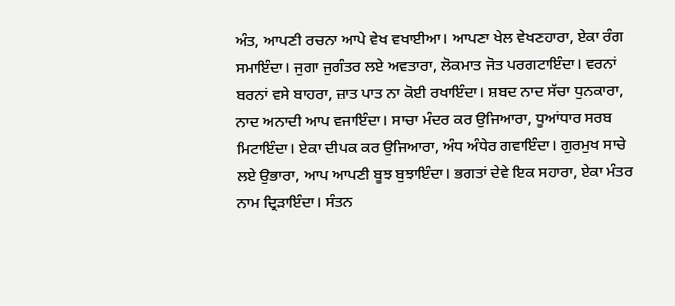ਅੰਤ, ਆਪਣੀ ਰਚਨਾ ਆਪੇ ਵੇਖ ਵਖਾਈਆ। ਆਪਣਾ ਖੇਲ ਵੇਖਣਹਾਰਾ, ਏਕਾ ਰੰਗ ਸਮਾਇੰਦਾ। ਜੁਗਾ ਜੁਗੰਤਰ ਲਏ ਅਵਤਾਰਾ, ਲੋਕਮਾਤ ਜੋਤ ਪਰਗਟਾਇੰਦਾ। ਵਰਨਾਂ ਬਰਨਾਂ ਵਸੇ ਬਾਹਰਾ, ਜ਼ਾਤ ਪਾਤ ਨਾ ਕੋਈ ਰਖਾਇੰਦਾ। ਸ਼ਬਦ ਨਾਦ ਸੱਚਾ ਧੁਨਕਾਰਾ, ਨਾਦ ਅਨਾਦੀ ਆਪ ਵਜਾਇੰਦਾ। ਸਾਚਾ ਮੰਦਰ ਕਰ ਉਜਿਆਰਾ, ਧੂਆਂਧਾਰ ਸਰਬ ਮਿਟਾਇੰਦਾ। ਏਕਾ ਦੀਪਕ ਕਰ ਉਜਿਆਰਾ, ਅੰਧ ਅੰਧੇਰ ਗਵਾਇੰਦਾ। ਗੁਰਮੁਖ ਸਾਚੇ ਲਏ ਉਭਾਰਾ, ਆਪ ਆਪਣੀ ਬੂਝ ਬੁਝਾਇੰਦਾ। ਭਗਤਾਂ ਦੇਵੇ ਇਕ ਸਹਾਰਾ, ਏਕਾ ਮੰਤਰ ਨਾਮ ਦ੍ਰਿੜਾਇੰਦਾ। ਸੰਤਨ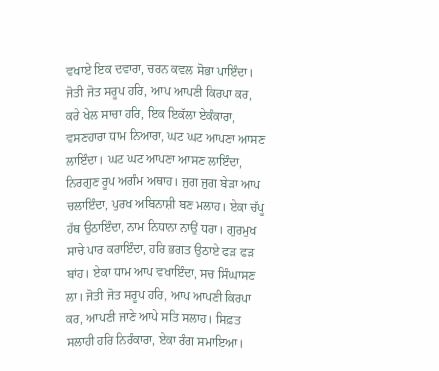ਵਖਾਏ ਇਕ ਦਵਾਰਾ, ਚਰਨ ਕਵਲ ਸੋਭਾ ਪਾਇੰਦਾ। ਜੋਤੀ ਜੋਤ ਸਰੂਪ ਹਰਿ, ਆਪ ਆਪਣੀ ਕਿਰਪਾ ਕਰ, ਕਰੇ ਖੇਲ ਸਾਚਾ ਹਰਿ, ਇਕ ਇਕੱਲਾ ਏਕੰਕਾਰਾ, ਵਸਣਹਾਰਾ ਧਾਮ ਨਿਆਰਾ, ਘਟ ਘਟ ਆਪਣਾ ਆਸਣ ਲਾਇੰਦਾ। ਘਟ ਘਟ ਆਪਣਾ ਆਸਣ ਲਾਇੰਦਾ, ਨਿਰਗੁਣ ਰੂਪ ਅਗੰਮ ਅਥਾਹ। ਜੁਗ ਜੁਗ ਬੇੜਾ ਆਪ ਚਲਾਇੰਦਾ, ਪੁਰਖ ਅਬਿਨਾਸ਼ੀ ਬਣ ਮਲਾਹ। ਏਕਾ ਚੱਪੂ ਹੱਥ ਉਠਾਇੰਦਾ, ਨਾਮ ਨਿਧਾਨਾ ਨਾਉਂ ਧਰਾ। ਗੁਰਮੁਖ ਸਾਚੇ ਪਾਰ ਕਰਾਇੰਦਾ, ਹਰਿ ਭਗਤ ਉਠਾਏ ਫੜ ਫੜ ਬਾਂਹ। ਏਕਾ ਧਾਮ ਆਪ ਵਖਾਇੰਦਾ, ਸਚ ਸਿੰਘਾਸਣ ਲਾ। ਜੋਤੀ ਜੋਤ ਸਰੂਪ ਹਰਿ, ਆਪ ਆਪਣੀ ਕਿਰਪਾ ਕਰ, ਆਪਣੀ ਜਾਣੇ ਆਪੇ ਸਤਿ ਸਲਾਹ। ਸਿਫ਼ਤ ਸਲਾਹੀ ਹਰਿ ਨਿਰੰਕਾਰਾ, ਏਕਾ ਰੰਗ ਸਮਾਇਆ।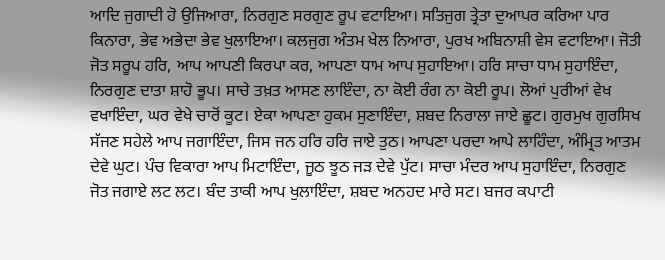ਆਦਿ ਜੁਗਾਦੀ ਹੋ ਉਜਿਆਰਾ, ਨਿਰਗੁਣ ਸਰਗੁਣ ਰੂਪ ਵਟਾਇਆ। ਸਤਿਜੁਗ ਤ੍ਰੇਤਾ ਦੁਆਪਰ ਕਰਿਆ ਪਾਰ ਕਿਨਾਰਾ, ਭੇਵ ਅਭੇਦਾ ਭੇਵ ਖੁਲਾਇਆ। ਕਲਜੁਗ ਅੰਤਮ ਖੇਲ ਨਿਆਰਾ, ਪੁਰਖ ਅਬਿਨਾਸ਼ੀ ਵੇਸ ਵਟਾਇਆ। ਜੋਤੀ ਜੋਤ ਸਰੂਪ ਹਰਿ, ਆਪ ਆਪਣੀ ਕਿਰਪਾ ਕਰ, ਆਪਣਾ ਧਾਮ ਆਪ ਸੁਹਾਇਆ। ਹਰਿ ਸਾਚਾ ਧਾਮ ਸੁਹਾਇੰਦਾ, ਨਿਰਗੁਣ ਦਾਤਾ ਸ਼ਾਹੋ ਭੂਪ। ਸਾਚੇ ਤਖ਼ਤ ਆਸਣ ਲਾਇੰਦਾ, ਨਾ ਕੋਈ ਰੰਗ ਨਾ ਕੋਈ ਰੂਪ। ਲੋਆਂ ਪੁਰੀਆਂ ਵੇਖ ਵਖਾਇੰਦਾ, ਘਰ ਵੇਖੇ ਚਾਰੋਂ ਕੂਟ। ਏਕਾ ਆਪਣਾ ਹੁਕਮ ਸੁਣਾਇੰਦਾ, ਸ਼ਬਦ ਨਿਰਾਲਾ ਜਾਏ ਛੂਟ। ਗੁਰਮੁਖ ਗੁਰਸਿਖ ਸੱਜਣ ਸਹੇਲੇ ਆਪ ਜਗਾਇੰਦਾ, ਜਿਸ ਜਨ ਹਰਿ ਹਰਿ ਜਾਏ ਤੁਠ। ਆਪਣਾ ਪਰਦਾ ਆਪੇ ਲਾਹਿੰਦਾ, ਅੰਮ੍ਰਿਤ ਆਤਮ ਦੇਵੇ ਘੁਟ। ਪੰਚ ਵਿਕਾਰਾ ਆਪ ਮਿਟਾਇੰਦਾ, ਜੂਠ ਝੂਠ ਜੜ ਦੇਵੇ ਪੁੱਟ। ਸਾਚਾ ਮੰਦਰ ਆਪ ਸੁਹਾਇੰਦਾ, ਨਿਰਗੁਣ ਜੋਤ ਜਗਾਏ ਲਟ ਲਟ। ਬੰਦ ਤਾਕੀ ਆਪ ਖੁਲਾਇੰਦਾ, ਸ਼ਬਦ ਅਨਹਦ ਮਾਰੇ ਸਟ। ਬਜਰ ਕਪਾਟੀ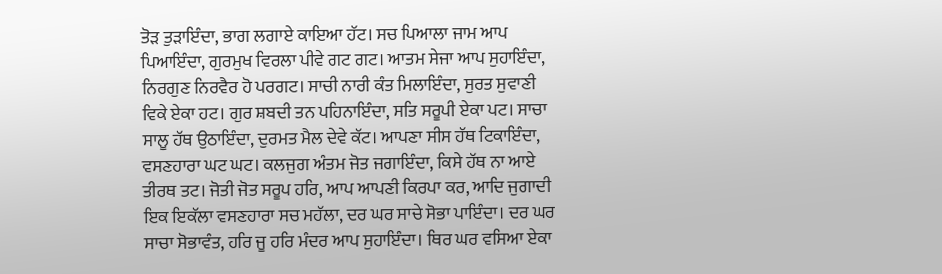ਤੋੜ ਤੁੜਾਇੰਦਾ, ਭਾਗ ਲਗਾਏ ਕਾਇਆ ਹੱਟ। ਸਚ ਪਿਆਲਾ ਜਾਮ ਆਪ ਪਿਆਇੰਦਾ, ਗੁਰਮੁਖ ਵਿਰਲਾ ਪੀਵੇ ਗਟ ਗਟ। ਆਤਮ ਸੇਜਾ ਆਪ ਸੁਹਾਇੰਦਾ, ਨਿਰਗੁਣ ਨਿਰਵੈਰ ਹੋ ਪਰਗਟ। ਸਾਚੀ ਨਾਰੀ ਕੰਤ ਮਿਲਾਇੰਦਾ, ਸੁਰਤ ਸੁਵਾਣੀ ਵਿਕੇ ਏਕਾ ਹਟ। ਗੁਰ ਸ਼ਬਦੀ ਤਨ ਪਹਿਨਾਇੰਦਾ, ਸਤਿ ਸਰੂਪੀ ਏਕਾ ਪਟ। ਸਾਚਾ ਸਾਲੂ ਹੱਥ ਉਠਾਇੰਦਾ, ਦੁਰਮਤ ਮੈਲ ਦੇਵੇ ਕੱਟ। ਆਪਣਾ ਸੀਸ ਹੱਥ ਟਿਕਾਇੰਦਾ, ਵਸਣਹਾਰਾ ਘਟ ਘਟ। ਕਲਜੁਗ ਅੰਤਮ ਜੋਤ ਜਗਾਇੰਦਾ, ਕਿਸੇ ਹੱਥ ਨਾ ਆਏ ਤੀਰਥ ਤਟ। ਜੋਤੀ ਜੋਤ ਸਰੂਪ ਹਰਿ, ਆਪ ਆਪਣੀ ਕਿਰਪਾ ਕਰ, ਆਦਿ ਜੁਗਾਦੀ ਇਕ ਇਕੱਲਾ ਵਸਣਹਾਰਾ ਸਚ ਮਹੱਲਾ, ਦਰ ਘਰ ਸਾਚੇ ਸੋਭਾ ਪਾਇੰਦਾ। ਦਰ ਘਰ ਸਾਚਾ ਸੋਭਾਵੰਤ, ਹਰਿ ਜੂ ਹਰਿ ਮੰਦਰ ਆਪ ਸੁਹਾਇੰਦਾ। ਥਿਰ ਘਰ ਵਸਿਆ ਏਕਾ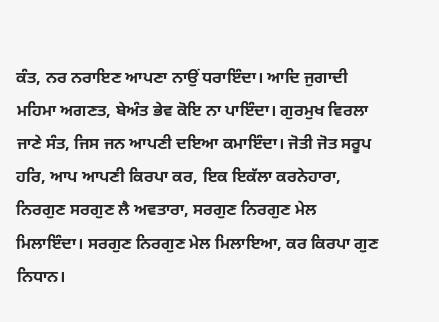ਕੰਤ, ਨਰ ਨਰਾਇਣ ਆਪਣਾ ਨਾਉਂ ਧਰਾਇੰਦਾ। ਆਦਿ ਜੁਗਾਦੀ ਮਹਿਮਾ ਅਗਣਤ, ਬੇਅੰਤ ਭੇਵ ਕੋਇ ਨਾ ਪਾਇੰਦਾ। ਗੁਰਮੁਖ ਵਿਰਲਾ ਜਾਣੇ ਸੰਤ, ਜਿਸ ਜਨ ਆਪਣੀ ਦਇਆ ਕਮਾਇੰਦਾ। ਜੋਤੀ ਜੋਤ ਸਰੂਪ ਹਰਿ, ਆਪ ਆਪਣੀ ਕਿਰਪਾ ਕਰ, ਇਕ ਇਕੱਲਾ ਕਰਨੇਹਾਰਾ, ਨਿਰਗੁਣ ਸਰਗੁਣ ਲੈ ਅਵਤਾਰਾ, ਸਰਗੁਣ ਨਿਰਗੁਣ ਮੇਲ ਮਿਲਾਇੰਦਾ। ਸਰਗੁਣ ਨਿਰਗੁਣ ਮੇਲ ਮਿਲਾਇਆ, ਕਰ ਕਿਰਪਾ ਗੁਣ ਨਿਧਾਨ।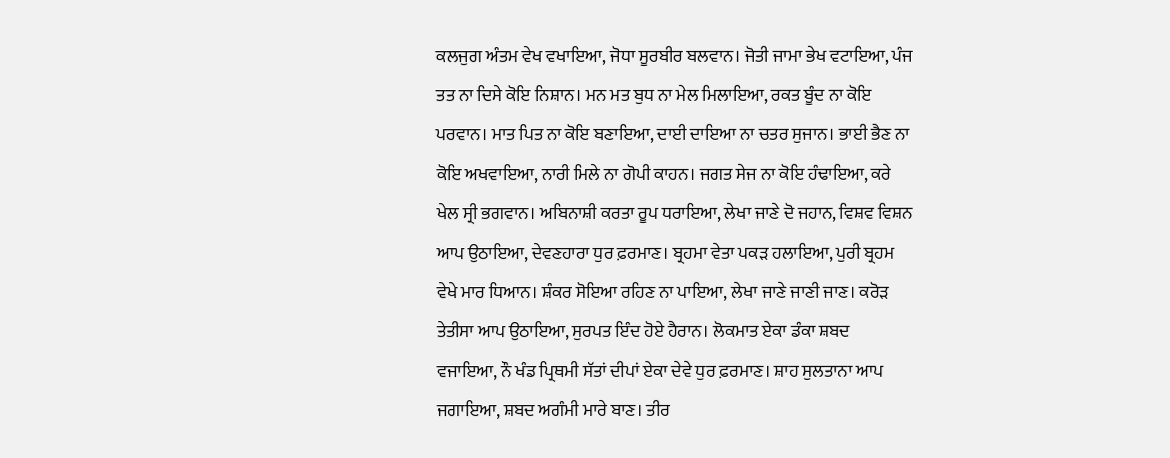ਕਲਜੁਗ ਅੰਤਮ ਵੇਖ ਵਖਾਇਆ, ਜੋਧਾ ਸੂਰਬੀਰ ਬਲਵਾਨ। ਜੋਤੀ ਜਾਮਾ ਭੇਖ ਵਟਾਇਆ, ਪੰਜ ਤਤ ਨਾ ਦਿਸੇ ਕੋਇ ਨਿਸ਼ਾਨ। ਮਨ ਮਤ ਬੁਧ ਨਾ ਮੇਲ ਮਿਲਾਇਆ, ਰਕਤ ਬੂੰਦ ਨਾ ਕੋਇ ਪਰਵਾਨ। ਮਾਤ ਪਿਤ ਨਾ ਕੋਇ ਬਣਾਇਆ, ਦਾਈ ਦਾਇਆ ਨਾ ਚਤਰ ਸੁਜਾਨ। ਭਾਈ ਭੈਣ ਨਾ ਕੋਇ ਅਖਵਾਇਆ, ਨਾਰੀ ਮਿਲੇ ਨਾ ਗੋਪੀ ਕਾਹਨ। ਜਗਤ ਸੇਜ ਨਾ ਕੋਇ ਹੰਢਾਇਆ, ਕਰੇ ਖੇਲ ਸ੍ਰੀ ਭਗਵਾਨ। ਅਬਿਨਾਸ਼ੀ ਕਰਤਾ ਰੂਪ ਧਰਾਇਆ, ਲੇਖਾ ਜਾਣੇ ਦੋ ਜਹਾਨ, ਵਿਸ਼ਵ ਵਿਸ਼ਨ ਆਪ ਉਠਾਇਆ, ਦੇਵਣਹਾਰਾ ਧੁਰ ਫ਼ਰਮਾਣ। ਬ੍ਰਹਮਾ ਵੇਤਾ ਪਕੜ ਹਲਾਇਆ, ਪੁਰੀ ਬ੍ਰਹਮ ਵੇਖੇ ਮਾਰ ਧਿਆਨ। ਸ਼ੰਕਰ ਸੋਇਆ ਰਹਿਣ ਨਾ ਪਾਇਆ, ਲੇਖਾ ਜਾਣੇ ਜਾਣੀ ਜਾਣ। ਕਰੋੜ ਤੇਤੀਸਾ ਆਪ ਉਠਾਇਆ, ਸੁਰਪਤ ਇੰਦ ਹੋਏ ਹੈਰਾਨ। ਲੋਕਮਾਤ ਏਕਾ ਡੰਕਾ ਸ਼ਬਦ ਵਜਾਇਆ, ਨੌ ਖੰਡ ਪ੍ਰਿਥਮੀ ਸੱਤਾਂ ਦੀਪਾਂ ਏਕਾ ਦੇਵੇ ਧੁਰ ਫ਼ਰਮਾਣ। ਸ਼ਾਹ ਸੁਲਤਾਨਾ ਆਪ ਜਗਾਇਆ, ਸ਼ਬਦ ਅਗੰਮੀ ਮਾਰੇ ਬਾਣ। ਤੀਰ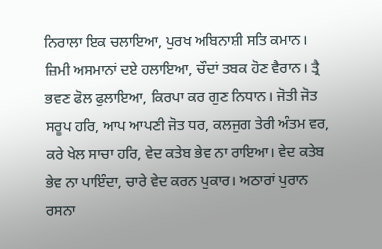ਨਿਰਾਲਾ ਇਕ ਚਲਾਇਆ, ਪੁਰਖ ਅਬਿਨਾਸ਼ੀ ਸਤਿ ਕਮਾਨ। ਜ਼ਿਮੀ ਅਸਮਾਨਾਂ ਦਏ ਹਲਾਇਆ, ਚੌਦਾਂ ਤਬਕ ਹੋਣ ਵੈਰਾਨ। ਤ੍ਰੈ ਭਵਣ ਫੋਲ ਫੁਲਾਇਆ, ਕਿਰਪਾ ਕਰ ਗੁਣ ਨਿਧਾਨ। ਜੋਤੀ ਜੋਤ ਸਰੂਪ ਹਰਿ, ਆਪ ਆਪਣੀ ਜੋਤ ਧਰ, ਕਲਜੁਗ ਤੇਰੀ ਅੰਤਮ ਵਰ, ਕਰੇ ਖੇਲ ਸਾਚਾ ਹਰਿ, ਵੇਦ ਕਤੇਬ ਭੇਵ ਨਾ ਰਾਇਆ। ਵੇਦ ਕਤੇਬ ਭੇਵ ਨਾ ਪਾਇੰਦਾ, ਚਾਰੇ ਵੇਦ ਕਰਨ ਪੁਕਾਰ। ਅਠਾਰਾਂ ਪੁਰਾਨ ਰਸਨਾ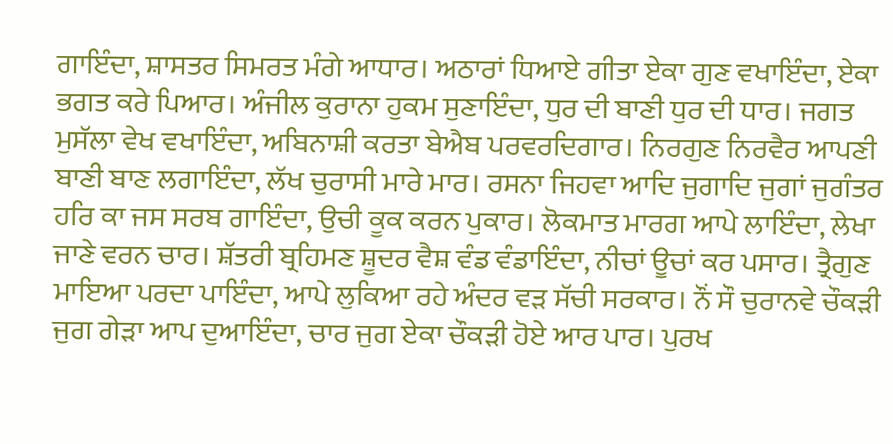ਗਾਇੰਦਾ, ਸ਼ਾਸਤਰ ਸਿਮਰਤ ਮੰਗੇ ਆਧਾਰ। ਅਠਾਰਾਂ ਧਿਆਏ ਗੀਤਾ ਏਕਾ ਗੁਣ ਵਖਾਇੰਦਾ, ਏਕਾ ਭਗਤ ਕਰੇ ਪਿਆਰ। ਅੰਜੀਲ ਕੁਰਾਨਾ ਹੁਕਮ ਸੁਣਾਇੰਦਾ, ਧੁਰ ਦੀ ਬਾਣੀ ਧੁਰ ਦੀ ਧਾਰ। ਜਗਤ ਮੁਸੱਲਾ ਵੇਖ ਵਖਾਇੰਦਾ, ਅਬਿਨਾਸ਼ੀ ਕਰਤਾ ਬੇਐਬ ਪਰਵਰਦਿਗਾਰ। ਨਿਰਗੁਣ ਨਿਰਵੈਰ ਆਪਣੀ ਬਾਣੀ ਬਾਣ ਲਗਾਇੰਦਾ, ਲੱਖ ਚੁਰਾਸੀ ਮਾਰੇ ਮਾਰ। ਰਸਨਾ ਜਿਹਵਾ ਆਦਿ ਜੁਗਾਦਿ ਜੁਗਾਂ ਜੁਗੰਤਰ ਹਰਿ ਕਾ ਜਸ ਸਰਬ ਗਾਇੰਦਾ, ਉਚੀ ਕੂਕ ਕਰਨ ਪੁਕਾਰ। ਲੋਕਮਾਤ ਮਾਰਗ ਆਪੇ ਲਾਇੰਦਾ, ਲੇਖਾ ਜਾਣੇ ਵਰਨ ਚਾਰ। ਸ਼ੱਤਰੀ ਬ੍ਰਹਿਮਣ ਸ਼ੂਦਰ ਵੈਸ਼ ਵੰਡ ਵੰਡਾਇੰਦਾ, ਨੀਚਾਂ ਊਚਾਂ ਕਰ ਪਸਾਰ। ਤ੍ਰੈਗੁਣ ਮਾਇਆ ਪਰਦਾ ਪਾਇੰਦਾ, ਆਪੇ ਲੁਕਿਆ ਰਹੇ ਅੰਦਰ ਵੜ ਸੱਚੀ ਸਰਕਾਰ। ਨੌਂ ਸੌ ਚੁਰਾਨਵੇ ਚੌਕੜੀ ਜੁਗ ਗੇੜਾ ਆਪ ਦੁਆਇੰਦਾ, ਚਾਰ ਜੁਗ ਏਕਾ ਚੌਕੜੀ ਹੋਏ ਆਰ ਪਾਰ। ਪੁਰਖ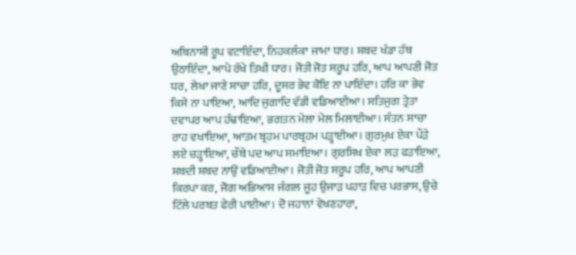ਅਬਿਨਾਸ਼ੀ ਰੂਪ ਵਟਾਇੰਦਾ, ਨਿਹਕਲੰਕਾ ਜਾਮਾ ਧਾਰ। ਸ਼ਬਦ ਖੰਡਾ ਹੱਥ ਉਠਾਇੰਦਾ, ਆਪੇ ਰੱਖੇ ਤਿਖੀ ਧਾਰ। ਜੋਤੀ ਜੋਤ ਸਰੂਪ ਹਰਿ, ਆਪ ਆਪਣੀ ਜੋਤ ਧਰ, ਲੇਖਾ ਜਾਣੇ ਸਾਚਾ ਹਰਿ, ਦੂਸਰ ਭੇਵ ਕੋਇ ਨਾ ਪਾਇੰਦਾ। ਹਰਿ ਕਾ ਭੇਵ ਕਿਸੇ ਨਾ ਪਾਇਆ, ਆਦਿ ਜੁਗਾਦਿ ਵੱਡੀ ਵਡਿਆਈਆ। ਸਤਿਜੁਗ ਤ੍ਰੇਤਾ ਦਵਾਪਰ ਆਪ ਹੰਢਾਇਆ, ਭਗਤਨ ਮੇਲਾ ਮੇਲ ਮਿਲਾਈਆ। ਸੰਤਨ ਸਾਚਾ ਰਾਹ ਵਖਾਇਆ, ਆਤਮ ਬ੍ਰਹਮ ਪਾਰਬ੍ਰਹਮ ਪੜ੍ਹਾਈਆ। ਗੁਰਮੁਖ ਏਕਾ ਪੌੜੇ ਲਏ ਚੜ੍ਹਾਇਆ, ਚੌਥੇ ਪਦ ਆਪ ਸਮਾਇਆ। ਗੁਰਸਿਖ ਏਕਾ ਲੜ ਫੜਾਇਆ, ਸ਼ਬਦੀ ਸ਼ਬਦ ਨਾਉਂ ਵਡਿਆਈਆ। ਜੋਤੀ ਜੋਤ ਸਰੂਪ ਹਰਿ, ਆਪ ਆਪਣੀ ਕਿਰਪਾ ਕਰ, ਜੋਗ ਅਭਿਆਸ ਜੰਗਲ ਜੂਹ ਉਜਾੜ ਪਹਾੜ ਵਿਚ ਪਰਭਾਸ, ਉਚੇ ਟਿੱਲੇ ਪਰਬਤ ਫੇਰੀ ਪਾਈਆ। ਦੋ ਜਹਾਨਾਂ ਵੇਖਣਹਾਰਾ,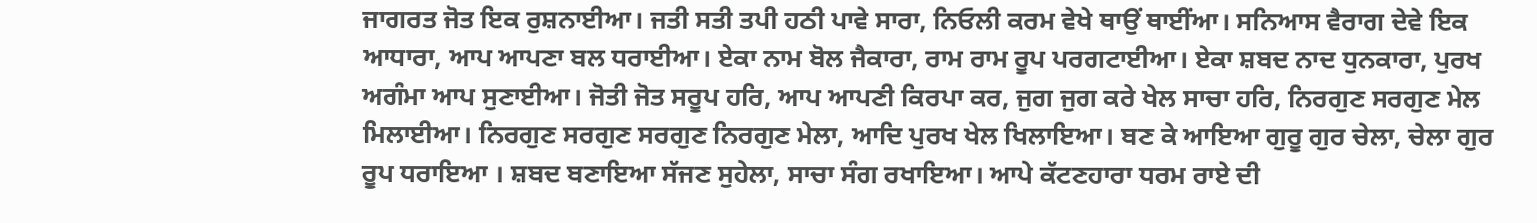ਜਾਗਰਤ ਜੋਤ ਇਕ ਰੁਸ਼ਨਾਈਆ। ਜਤੀ ਸਤੀ ਤਪੀ ਹਠੀ ਪਾਵੇ ਸਾਰਾ, ਨਿਓਲੀ ਕਰਮ ਵੇਖੇ ਥਾਉਂ ਥਾਈਂਆ। ਸਨਿਆਸ ਵੈਰਾਗ ਦੇਵੇ ਇਕ ਆਧਾਰਾ, ਆਪ ਆਪਣਾ ਬਲ ਧਰਾਈਆ। ਏਕਾ ਨਾਮ ਬੋਲ ਜੈਕਾਰਾ, ਰਾਮ ਰਾਮ ਰੂਪ ਪਰਗਟਾਈਆ। ਏਕਾ ਸ਼ਬਦ ਨਾਦ ਧੁਨਕਾਰਾ, ਪੁਰਖ ਅਗੰਮਾ ਆਪ ਸੁਣਾਈਆ। ਜੋਤੀ ਜੋਤ ਸਰੂਪ ਹਰਿ, ਆਪ ਆਪਣੀ ਕਿਰਪਾ ਕਰ, ਜੁਗ ਜੁਗ ਕਰੇ ਖੇਲ ਸਾਚਾ ਹਰਿ, ਨਿਰਗੁਣ ਸਰਗੁਣ ਮੇਲ ਮਿਲਾਈਆ। ਨਿਰਗੁਣ ਸਰਗੁਣ ਸਰਗੁਣ ਨਿਰਗੁਣ ਮੇਲਾ, ਆਦਿ ਪੁਰਖ ਖੇਲ ਖਿਲਾਇਆ। ਬਣ ਕੇ ਆਇਆ ਗੁਰੂ ਗੁਰ ਚੇਲਾ, ਚੇਲਾ ਗੁਰ ਰੂਪ ਧਰਾਇਆ । ਸ਼ਬਦ ਬਣਾਇਆ ਸੱਜਣ ਸੁਹੇਲਾ, ਸਾਚਾ ਸੰਗ ਰਖਾਇਆ। ਆਪੇ ਕੱਟਣਹਾਰਾ ਧਰਮ ਰਾਏ ਦੀ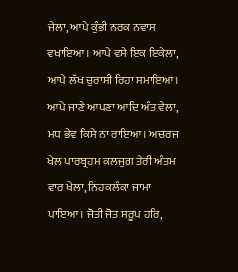ਜੇਲਾ, ਆਪੇ ਕੁੰਭੀ ਨਰਕ ਨਵਾਸ ਵਖਾਇਆ। ਆਪੇ ਵਸੇ ਇਕ ਇਕੇਲਾ, ਆਪੇ ਲੱਖ ਚੁਰਾਸੀ ਰਿਹਾ ਸਮਾਇਆ। ਆਪੇ ਜਾਣੇ ਆਪਣਾ ਆਦਿ ਅੰਤ ਵੇਲਾ, ਮਧ ਭੇਵ ਕਿਸੇ ਨਾ ਰਾਇਆ। ਅਚਰਜ ਖੇਲ ਪਾਰਬ੍ਰਹਮ ਕਲਜੁਗ ਤੇਰੀ ਅੰਤਮ ਵਾਰ ਖੇਲਾ, ਨਿਹਕਲੰਕਾ ਜਾਮਾ ਪਾਇਆ। ਜੋਤੀ ਜੋਤ ਸਰੂਪ ਹਰਿ,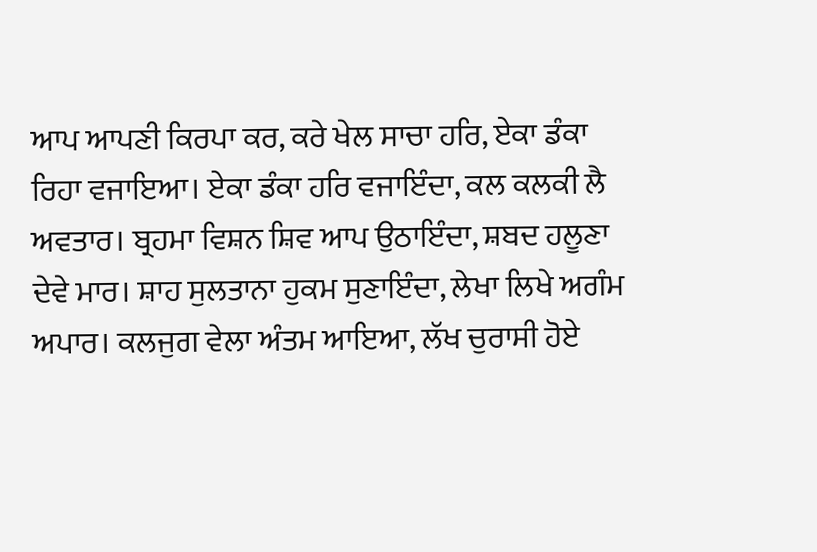ਆਪ ਆਪਣੀ ਕਿਰਪਾ ਕਰ, ਕਰੇ ਖੇਲ ਸਾਚਾ ਹਰਿ, ਏਕਾ ਡੰਕਾ ਰਿਹਾ ਵਜਾਇਆ। ਏਕਾ ਡੰਕਾ ਹਰਿ ਵਜਾਇੰਦਾ, ਕਲ ਕਲਕੀ ਲੈ ਅਵਤਾਰ। ਬ੍ਰਹਮਾ ਵਿਸ਼ਨ ਸ਼ਿਵ ਆਪ ਉਠਾਇੰਦਾ, ਸ਼ਬਦ ਹਲੂਣਾ ਦੇਵੇ ਮਾਰ। ਸ਼ਾਹ ਸੁਲਤਾਨਾ ਹੁਕਮ ਸੁਣਾਇੰਦਾ, ਲੇਖਾ ਲਿਖੇ ਅਗੰਮ ਅਪਾਰ। ਕਲਜੁਗ ਵੇਲਾ ਅੰਤਮ ਆਇਆ, ਲੱਖ ਚੁਰਾਸੀ ਹੋਏ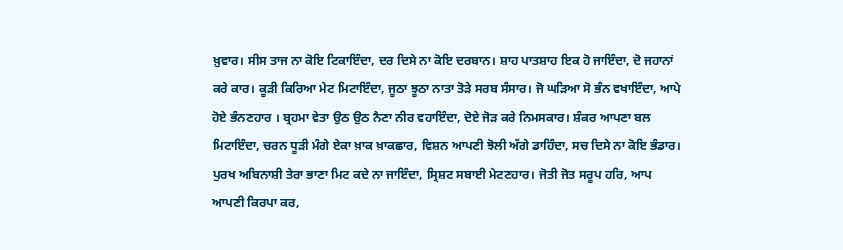ਖ਼ੁਵਾਰ। ਸੀਸ ਤਾਜ ਨਾ ਕੋਇ ਟਿਕਾਇੰਦਾ, ਦਰ ਦਿਸੇ ਨਾ ਕੋਇ ਦਰਬਾਨ। ਸ਼ਾਹ ਪਾਤਸ਼ਾਹ ਇਕ ਹੋ ਜਾਇੰਦਾ, ਦੋ ਜਹਾਨਾਂ ਕਰੇ ਕਾਰ। ਕੂੜੀ ਕਿਰਿਆ ਮੇਟ ਮਿਟਾਇੰਦਾ, ਜੂਠਾ ਝੂਠਾ ਨਾਤਾ ਤੋੜੇ ਸਰਬ ਸੰਸਾਰ। ਜੋ ਘੜਿਆ ਸੋ ਭੰਨ ਵਖਾਇੰਦਾ, ਆਪੇ ਹੋਏ ਭੰਨਣਹਾਰ । ਬ੍ਰਹਮਾ ਵੇਤਾ ਉਠ ਉਠ ਨੈਣਾ ਨੀਰ ਵਹਾਇੰਦਾ, ਦੋਏ ਜੋੜ ਕਰੇ ਨਿਮਸਕਾਰ। ਸ਼ੰਕਰ ਆਪਣਾ ਬਲ ਮਿਟਾਇੰਦਾ, ਚਰਨ ਧੂੜੀ ਮੰਗੇ ਏਕਾ ਖ਼ਾਕ ਖ਼ਾਕਛਾਰ, ਵਿਸ਼ਨ ਆਪਣੀ ਝੋਲੀ ਅੱਗੇ ਡਾਹਿੰਦਾ, ਸਚ ਦਿਸੇ ਨਾ ਕੋਇ ਭੰਡਾਰ। ਪੁਰਖ ਅਬਿਨਾਸ਼ੀ ਤੇਰਾ ਭਾਣਾ ਮਿਟ ਕਦੇ ਨਾ ਜਾਇੰਦਾ, ਸ੍ਰਿਸ਼ਟ ਸਬਾਈ ਮੇਟਣਹਾਰ। ਜੋਤੀ ਜੋਤ ਸਰੂਪ ਹਰਿ, ਆਪ ਆਪਣੀ ਕਿਰਪਾ ਕਰ,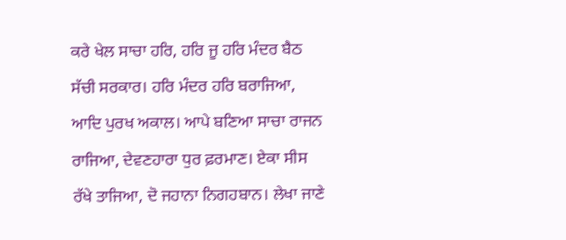ਕਰੇ ਖੇਲ ਸਾਚਾ ਹਰਿ, ਹਰਿ ਜੂ ਹਰਿ ਮੰਦਰ ਬੈਠ ਸੱਚੀ ਸਰਕਾਰ। ਹਰਿ ਮੰਦਰ ਹਰਿ ਬਰਾਜਿਆ, ਆਦਿ ਪੁਰਖ ਅਕਾਲ। ਆਪੇ ਬਣਿਆ ਸਾਚਾ ਰਾਜਨ ਰਾਜਿਆ, ਦੇਵਣਹਾਰਾ ਧੁਰ ਫ਼ਰਮਾਣ। ਏਕਾ ਸੀਸ ਰੱਖੇ ਤਾਜਿਆ, ਦੋ ਜਹਾਨਾ ਨਿਗਹਬਾਨ। ਲੇਖਾ ਜਾਣੇ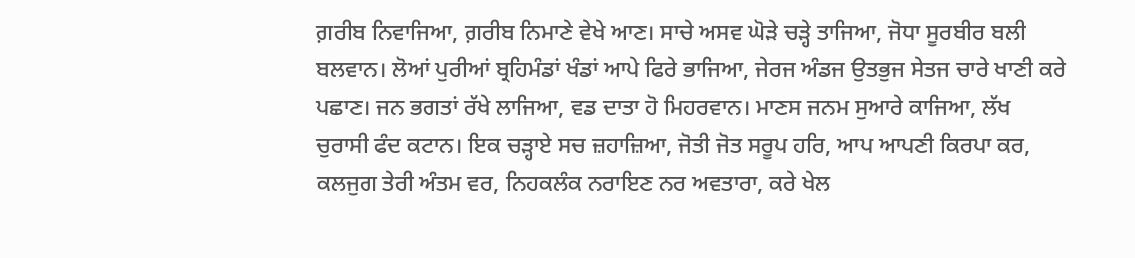ਗ਼ਰੀਬ ਨਿਵਾਜਿਆ, ਗ਼ਰੀਬ ਨਿਮਾਣੇ ਵੇਖੇ ਆਣ। ਸਾਚੇ ਅਸਵ ਘੋੜੇ ਚੜ੍ਹੇ ਤਾਜਿਆ, ਜੋਧਾ ਸੂਰਬੀਰ ਬਲੀ ਬਲਵਾਨ। ਲੋਆਂ ਪੁਰੀਆਂ ਬ੍ਰਹਿਮੰਡਾਂ ਖੰਡਾਂ ਆਪੇ ਫਿਰੇ ਭਾਜਿਆ, ਜੇਰਜ ਅੰਡਜ ਉਤਭੁਜ ਸੇਤਜ ਚਾਰੇ ਖਾਣੀ ਕਰੇ ਪਛਾਣ। ਜਨ ਭਗਤਾਂ ਰੱਖੇ ਲਾਜਿਆ, ਵਡ ਦਾਤਾ ਹੋ ਮਿਹਰਵਾਨ। ਮਾਣਸ ਜਨਮ ਸੁਆਰੇ ਕਾਜਿਆ, ਲੱਖ ਚੁਰਾਸੀ ਫੰਦ ਕਟਾਨ। ਇਕ ਚੜ੍ਹਾਏ ਸਚ ਜ਼ਹਾਜ਼ਿਆ, ਜੋਤੀ ਜੋਤ ਸਰੂਪ ਹਰਿ, ਆਪ ਆਪਣੀ ਕਿਰਪਾ ਕਰ, ਕਲਜੁਗ ਤੇਰੀ ਅੰਤਮ ਵਰ, ਨਿਹਕਲੰਕ ਨਰਾਇਣ ਨਰ ਅਵਤਾਰਾ, ਕਰੇ ਖੇਲ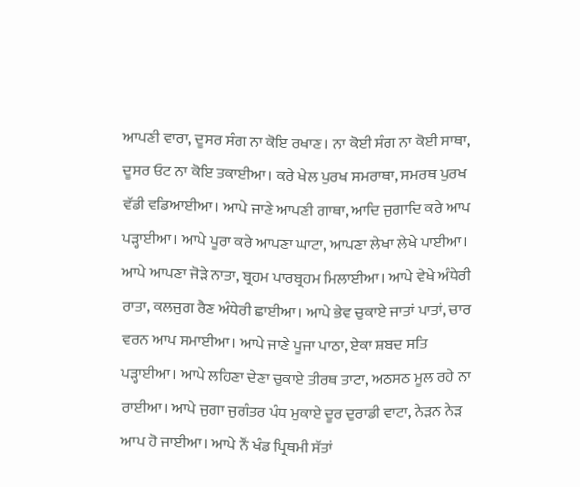ਆਪਣੀ ਵਾਰਾ, ਦੂਸਰ ਸੰਗ ਨਾ ਕੋਇ ਰਖਾਣ। ਨਾ ਕੋਈ ਸੰਗ ਨਾ ਕੋਈ ਸਾਥਾ, ਦੂਸਰ ਓਟ ਨਾ ਕੋਇ ਤਕਾਈਆ। ਕਰੇ ਖੇਲ ਪੁਰਖ ਸਮਰਾਥਾ, ਸਮਰਥ ਪੁਰਖ ਵੱਡੀ ਵਡਿਆਈਆ। ਆਪੇ ਜਾਣੇ ਆਪਣੀ ਗਾਥਾ, ਆਦਿ ਜੁਗਾਦਿ ਕਰੇ ਆਪ ਪੜ੍ਹਾਈਆ। ਆਪੇ ਪੂਰਾ ਕਰੇ ਆਪਣਾ ਘਾਟਾ, ਆਪਣਾ ਲੇਖਾ ਲੇਖੇ ਪਾਈਆ। ਆਪੇ ਆਪਣਾ ਜੋੜੇ ਨਾਤਾ, ਬ੍ਰਹਮ ਪਾਰਬ੍ਰਹਮ ਮਿਲਾਈਆ। ਆਪੇ ਵੇਖੇ ਅੰਧੇਰੀ ਰਾਤਾ, ਕਲਜੁਗ ਰੈਣ ਅੰਧੇਰੀ ਛਾਈਆ। ਆਪੇ ਭੇਵ ਚੁਕਾਏ ਜਾਤਾਂ ਪਾਤਾਂ, ਚਾਰ ਵਰਨ ਆਪ ਸਮਾਈਆ। ਆਪੇ ਜਾਣੇ ਪੂਜਾ ਪਾਠਾ, ਏਕਾ ਸ਼ਬਦ ਸਤਿ ਪੜ੍ਹਾਈਆ। ਆਪੇ ਲਹਿਣਾ ਦੇਣਾ ਚੁਕਾਏ ਤੀਰਥ ਤਾਟਾ, ਅਠਸਠ ਮੂਲ ਰਹੇ ਨਾ ਰਾਈਆ। ਆਪੇ ਜੁਗਾ ਜੁਗੰਤਰ ਪੰਧ ਮੁਕਾਏ ਦੂਰ ਦੁਰਾਡੀ ਵਾਟਾ, ਨੇੜਨ ਨੇੜ ਆਪ ਹੋ ਜਾਈਆ। ਆਪੇ ਨੌਂ ਖੰਡ ਪ੍ਰਿਥਮੀ ਸੱਤਾਂ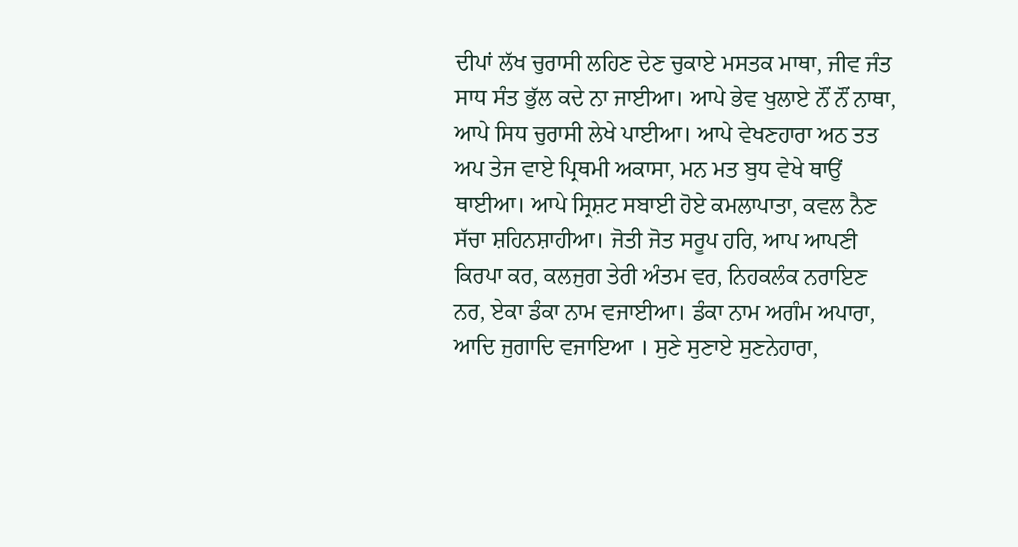ਦੀਪਾਂ ਲੱਖ ਚੁਰਾਸੀ ਲਹਿਣ ਦੇਣ ਚੁਕਾਏ ਮਸਤਕ ਮਾਥਾ, ਜੀਵ ਜੰਤ ਸਾਧ ਸੰਤ ਭੁੱਲ ਕਦੇ ਨਾ ਜਾਈਆ। ਆਪੇ ਭੇਵ ਖੁਲਾਏ ਨੌਂ ਨੌਂ ਨਾਥਾ, ਆਪੇ ਸਿਧ ਚੁਰਾਸੀ ਲੇਖੇ ਪਾਈਆ। ਆਪੇ ਵੇਖਣਹਾਰਾ ਅਠ ਤਤ ਅਪ ਤੇਜ ਵਾਏ ਪ੍ਰਿਥਮੀ ਅਕਾਸਾ, ਮਨ ਮਤ ਬੁਧ ਵੇਖੇ ਥਾਉਂ ਥਾਈਆ। ਆਪੇ ਸ੍ਰਿਸ਼ਟ ਸਬਾਈ ਹੋਏ ਕਮਲਾਪਾਤਾ, ਕਵਲ ਨੈਣ ਸੱਚਾ ਸ਼ਹਿਨਸ਼ਾਹੀਆ। ਜੋਤੀ ਜੋਤ ਸਰੂਪ ਹਰਿ, ਆਪ ਆਪਣੀ ਕਿਰਪਾ ਕਰ, ਕਲਜੁਗ ਤੇਰੀ ਅੰਤਮ ਵਰ, ਨਿਹਕਲੰਕ ਨਰਾਇਣ ਨਰ, ਏਕਾ ਡੰਕਾ ਨਾਮ ਵਜਾਈਆ। ਡੰਕਾ ਨਾਮ ਅਗੰਮ ਅਪਾਰਾ, ਆਦਿ ਜੁਗਾਦਿ ਵਜਾਇਆ । ਸੁਣੇ ਸੁਣਾਏ ਸੁਣਨੇਹਾਰਾ,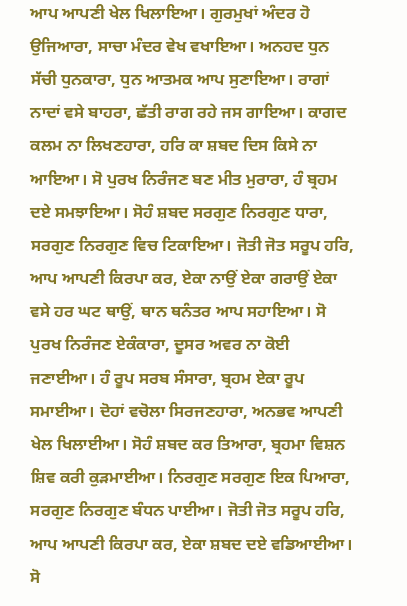ਆਪ ਆਪਣੀ ਖੇਲ ਖਿਲਾਇਆ। ਗੁਰਮੁਖਾਂ ਅੰਦਰ ਹੋ ਉਜਿਆਰਾ, ਸਾਚਾ ਮੰਦਰ ਵੇਖ ਵਖਾਇਆ। ਅਨਹਦ ਧੁਨ ਸੱਚੀ ਧੁਨਕਾਰਾ, ਧੁਨ ਆਤਮਕ ਆਪ ਸੁਣਾਇਆ। ਰਾਗਾਂ ਨਾਦਾਂ ਵਸੇ ਬਾਹਰਾ, ਛੱਤੀ ਰਾਗ ਰਹੇ ਜਸ ਗਾਇਆ। ਕਾਗਦ ਕਲਮ ਨਾ ਲਿਖਣਹਾਰਾ, ਹਰਿ ਕਾ ਸ਼ਬਦ ਦਿਸ ਕਿਸੇ ਨਾ ਆਇਆ। ਸੋ ਪੁਰਖ ਨਿਰੰਜਣ ਬਣ ਮੀਤ ਮੁਰਾਰਾ, ਹੰ ਬ੍ਰਹਮ ਦਏ ਸਮਝਾਇਆ। ਸੋਹੰ ਸ਼ਬਦ ਸਰਗੁਣ ਨਿਰਗੁਣ ਧਾਰਾ, ਸਰਗੁਣ ਨਿਰਗੁਣ ਵਿਚ ਟਿਕਾਇਆ। ਜੋਤੀ ਜੋਤ ਸਰੂਪ ਹਰਿ, ਆਪ ਆਪਣੀ ਕਿਰਪਾ ਕਰ, ਏਕਾ ਨਾਉਂ ਏਕਾ ਗਰਾਉਂ ਏਕਾ ਵਸੇ ਹਰ ਘਟ ਥਾਉਂ, ਥਾਨ ਥਨੰਤਰ ਆਪ ਸਹਾਇਆ। ਸੋ ਪੁਰਖ ਨਿਰੰਜਣ ਏਕੰਕਾਰਾ, ਦੂਸਰ ਅਵਰ ਨਾ ਕੋਈ ਜਣਾਈਆ। ਹੰ ਰੂਪ ਸਰਬ ਸੰਸਾਰਾ, ਬ੍ਰਹਮ ਏਕਾ ਰੂਪ ਸਮਾਈਆ। ਦੋਹਾਂ ਵਚੋਲਾ ਸਿਰਜਣਹਾਰਾ, ਅਨਭਵ ਆਪਣੀ ਖੇਲ ਖਿਲਾਈਆ। ਸੋਹੰ ਸ਼ਬਦ ਕਰ ਤਿਆਰਾ, ਬ੍ਰਹਮਾ ਵਿਸ਼ਨ ਸ਼ਿਵ ਕਰੀ ਕੁੜਮਾਈਆ। ਨਿਰਗੁਣ ਸਰਗੁਣ ਇਕ ਪਿਆਰਾ, ਸਰਗੁਣ ਨਿਰਗੁਣ ਬੰਧਨ ਪਾਈਆ। ਜੋਤੀ ਜੋਤ ਸਰੂਪ ਹਰਿ, ਆਪ ਆਪਣੀ ਕਿਰਪਾ ਕਰ, ਏਕਾ ਸ਼ਬਦ ਦਏ ਵਡਿਆਈਆ। ਸੋ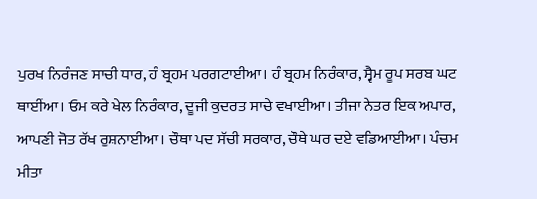ਪੁਰਖ ਨਿਰੰਜਣ ਸਾਚੀ ਧਾਰ, ਹੰ ਬ੍ਰਹਮ ਪਰਗਟਾਈਆ। ਹੰ ਬ੍ਰਹਮ ਨਿਰੰਕਾਰ, ਸ੍ਵੈਮ ਰੂਪ ਸਰਬ ਘਟ ਥਾਈਂਆ। ਓਮ ਕਰੇ ਖੇਲ ਨਿਰੰਕਾਰ, ਦੂਜੀ ਕੁਦਰਤ ਸਾਚੇ ਵਖਾਈਆ। ਤੀਜਾ ਨੇਤਰ ਇਕ ਅਪਾਰ, ਆਪਣੀ ਜੋਤ ਰੱਖ ਰੁਸ਼ਨਾਈਆ। ਚੌਥਾ ਪਦ ਸੱਚੀ ਸਰਕਾਰ, ਚੌਥੇ ਘਰ ਦਏ ਵਡਿਆਈਆ। ਪੰਚਮ ਮੀਤਾ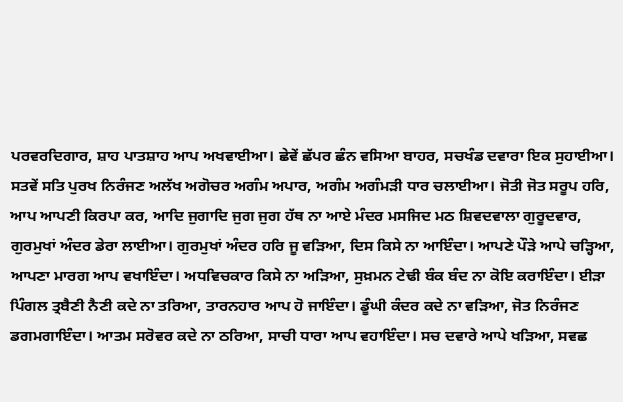ਪਰਵਰਦਿਗਾਰ, ਸ਼ਾਹ ਪਾਤਸ਼ਾਹ ਆਪ ਅਖਵਾਈਆ। ਛੇਵੇਂ ਛੱਪਰ ਛੰਨ ਵਸਿਆ ਬਾਹਰ, ਸਚਖੰਡ ਦਵਾਰਾ ਇਕ ਸੁਹਾਈਆ। ਸਤਵੇਂ ਸਤਿ ਪੁਰਖ ਨਿਰੰਜਣ ਅਲੱਖ ਅਗੋਚਰ ਅਗੰਮ ਅਪਾਰ, ਅਗੰਮ ਅਗੰਮੜੀ ਧਾਰ ਚਲਾਈਆ। ਜੋਤੀ ਜੋਤ ਸਰੂਪ ਹਰਿ, ਆਪ ਆਪਣੀ ਕਿਰਪਾ ਕਰ, ਆਦਿ ਜੁਗਾਦਿ ਜੁਗ ਜੁਗ ਹੱਥ ਨਾ ਆਏ ਮੰਦਰ ਮਸਜਿਦ ਮਠ ਸ਼ਿਵਦਵਾਲਾ ਗੁਰੂਦਵਾਰ, ਗੁਰਮੁਖਾਂ ਅੰਦਰ ਡੇਰਾ ਲਾਈਆ। ਗੁਰਮੁਖਾਂ ਅੰਦਰ ਹਰਿ ਜੂ ਵੜਿਆ, ਦਿਸ ਕਿਸੇ ਨਾ ਆਇੰਦਾ। ਆਪਣੇ ਪੌੜੇ ਆਪੇ ਚੜ੍ਹਿਆ, ਆਪਣਾ ਮਾਰਗ ਆਪ ਵਖਾਇੰਦਾ। ਅਧਵਿਚਕਾਰ ਕਿਸੇ ਨਾ ਅੜਿਆ, ਸੁਖ਼ਮਨ ਟੇਢੀ ਬੰਕ ਬੰਦ ਨਾ ਕੋਇ ਕਰਾਇੰਦਾ। ਈੜਾ ਪਿੰਗਲ ਤ੍ਰਬੈਣੀ ਨੈਣੀ ਕਦੇ ਨਾ ਤਰਿਆ, ਤਾਰਨਹਾਰ ਆਪ ਹੋ ਜਾਇੰਦਾ। ਡੂੰਘੀ ਕੰਦਰ ਕਦੇ ਨਾ ਵੜਿਆ, ਜੋਤ ਨਿਰੰਜਣ ਡਗਮਗਾਇੰਦਾ। ਆਤਮ ਸਰੋਵਰ ਕਦੇ ਨਾ ਠਰਿਆ, ਸਾਚੀ ਧਾਰਾ ਆਪ ਵਹਾਇੰਦਾ। ਸਚ ਦਵਾਰੇ ਆਪੇ ਖੜਿਆ, ਸਵਛ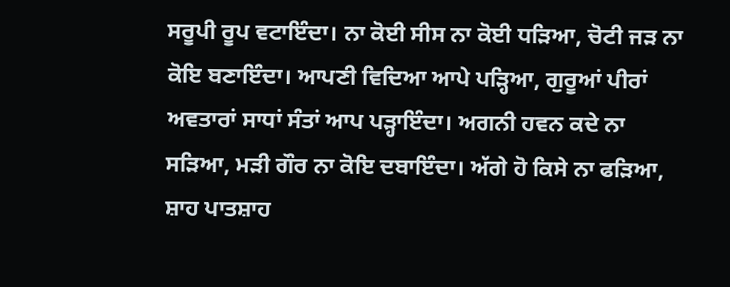ਸਰੂਪੀ ਰੂਪ ਵਟਾਇੰਦਾ। ਨਾ ਕੋਈ ਸੀਸ ਨਾ ਕੋਈ ਧੜਿਆ, ਚੋਟੀ ਜੜ ਨਾ ਕੋਇ ਬਣਾਇੰਦਾ। ਆਪਣੀ ਵਿਦਿਆ ਆਪੇ ਪੜ੍ਹਿਆ, ਗੁਰੂਆਂ ਪੀਰਾਂ ਅਵਤਾਰਾਂ ਸਾਧਾਂ ਸੰਤਾਂ ਆਪ ਪੜ੍ਹਾਇੰਦਾ। ਅਗਨੀ ਹਵਨ ਕਦੇ ਨਾ ਸੜਿਆ, ਮੜੀ ਗੌਰ ਨਾ ਕੋਇ ਦਬਾਇੰਦਾ। ਅੱਗੇ ਹੋ ਕਿਸੇ ਨਾ ਫੜਿਆ, ਸ਼ਾਹ ਪਾਤਸ਼ਾਹ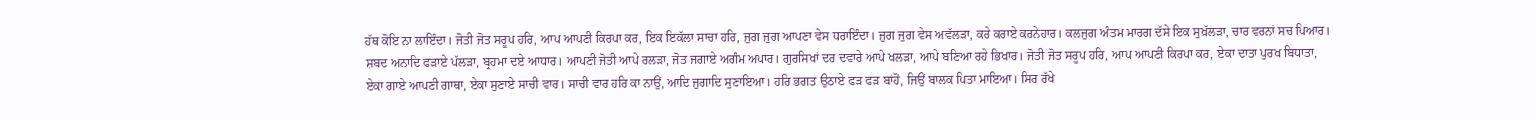ਹੱਥ ਕੋਇ ਨਾ ਲਾਇੰਦਾ। ਜੋਤੀ ਜੋਤ ਸਰੂਪ ਹਰਿ, ਆਪ ਆਪਣੀ ਕਿਰਪਾ ਕਰ, ਇਕ ਇਕੱਲਾ ਸਾਚਾ ਹਰਿ, ਜੁਗ ਜੁਗ ਆਪਣਾ ਵੇਸ ਧਰਾਇੰਦਾ। ਜੁਗ ਜੁਗ ਵੇਸ ਅਵੱਲੜਾ, ਕਰੇ ਕਰਾਏ ਕਰਨੇਹਾਰ। ਕਲਜੁਗ ਅੰਤਮ ਮਾਰਗ ਦੱਸੇ ਇਕ ਸੁਖ਼ੱਲੜਾ, ਚਾਰ ਵਰਨਾਂ ਸਚ ਪਿਆਰ। ਸ਼ਬਦ ਅਨਾਦਿ ਫੜਾਏ ਪੱਲੜਾ, ਬ੍ਰਹਮਾ ਦਏ ਆਧਾਰ। ਆਪਣੀ ਜੋਤੀ ਆਪੇ ਰਲੜਾ, ਜੋਤ ਜਗਾਏ ਅਗੰਮ ਅਪਾਰ। ਗੁਰਸਿਖਾਂ ਦਰ ਦਵਾਰੇ ਆਪੇ ਖਲੜਾ, ਆਪੇ ਬਣਿਆ ਰਹੇ ਭਿਖਾਰ। ਜੋਤੀ ਜੋਤ ਸਰੂਪ ਹਰਿ, ਆਪ ਆਪਣੀ ਕਿਰਪਾ ਕਰ, ਏਕਾ ਦਾਤਾ ਪੁਰਖ ਬਿਧਾਤਾ, ਏਕਾ ਗਾਏ ਆਪਣੀ ਗਾਥਾ, ਏਕਾ ਸੁਣਾਏ ਸਾਚੀ ਵਾਰ। ਸਾਚੀ ਵਾਰ ਹਰਿ ਕਾ ਨਾਉਂ, ਆਦਿ ਜੁਗਾਦਿ ਸੁਣਾਇਆ। ਹਰਿ ਭਗਤ ਉਠਾਏ ਫੜ ਫੜ ਬਾਂਹੋਂ, ਜਿਉਂ ਬਾਲਕ ਪਿਤਾ ਮਾਇਆ। ਸਿਰ ਰੱਖੇ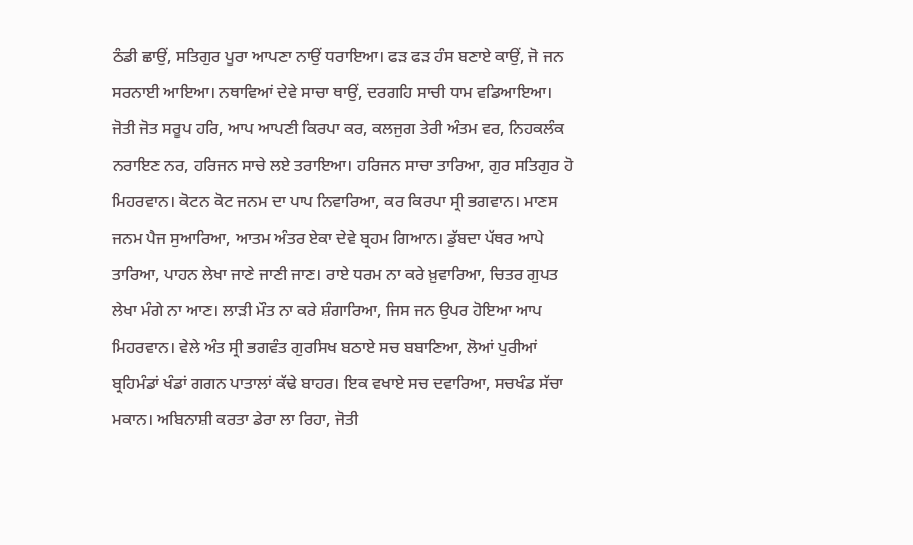ਠੰਡੀ ਛਾਉਂ, ਸਤਿਗੁਰ ਪੂਰਾ ਆਪਣਾ ਨਾਉਂ ਧਰਾਇਆ। ਫੜ ਫੜ ਹੰਸ ਬਣਾਏ ਕਾਉਂ, ਜੋ ਜਨ ਸਰਨਾਈ ਆਇਆ। ਨਥਾਵਿਆਂ ਦੇਵੇ ਸਾਚਾ ਥਾਉਂ, ਦਰਗਹਿ ਸਾਚੀ ਧਾਮ ਵਡਿਆਇਆ। ਜੋਤੀ ਜੋਤ ਸਰੂਪ ਹਰਿ, ਆਪ ਆਪਣੀ ਕਿਰਪਾ ਕਰ, ਕਲਜੁਗ ਤੇਰੀ ਅੰਤਮ ਵਰ, ਨਿਹਕਲੰਕ ਨਰਾਇਣ ਨਰ, ਹਰਿਜਨ ਸਾਚੇ ਲਏ ਤਰਾਇਆ। ਹਰਿਜਨ ਸਾਚਾ ਤਾਰਿਆ, ਗੁਰ ਸਤਿਗੁਰ ਹੋ ਮਿਹਰਵਾਨ। ਕੋਟਨ ਕੋਟ ਜਨਮ ਦਾ ਪਾਪ ਨਿਵਾਰਿਆ, ਕਰ ਕਿਰਪਾ ਸ੍ਰੀ ਭਗਵਾਨ। ਮਾਣਸ ਜਨਮ ਪੈਜ ਸੁਆਰਿਆ, ਆਤਮ ਅੰਤਰ ਏਕਾ ਦੇਵੇ ਬ੍ਰਹਮ ਗਿਆਨ। ਡੁੱਬਦਾ ਪੱਥਰ ਆਪੇ ਤਾਰਿਆ, ਪਾਹਨ ਲੇਖਾ ਜਾਣੇ ਜਾਣੀ ਜਾਣ। ਰਾਏ ਧਰਮ ਨਾ ਕਰੇ ਖ਼ੁਵਾਰਿਆ, ਚਿਤਰ ਗੁਪਤ ਲੇਖਾ ਮੰਗੇ ਨਾ ਆਣ। ਲਾੜੀ ਮੌਤ ਨਾ ਕਰੇ ਸ਼ੰਗਾਰਿਆ, ਜਿਸ ਜਨ ਉਪਰ ਹੋਇਆ ਆਪ ਮਿਹਰਵਾਨ। ਵੇਲੇ ਅੰਤ ਸ੍ਰੀ ਭਗਵੰਤ ਗੁਰਸਿਖ ਬਠਾਏ ਸਚ ਬਬਾਣਿਆ, ਲੋਆਂ ਪੁਰੀਆਂ ਬ੍ਰਹਿਮੰਡਾਂ ਖੰਡਾਂ ਗਗਨ ਪਾਤਾਲਾਂ ਕੱਢੇ ਬਾਹਰ। ਇਕ ਵਖਾਏ ਸਚ ਦਵਾਰਿਆ, ਸਚਖੰਡ ਸੱਚਾ ਮਕਾਨ। ਅਬਿਨਾਸ਼ੀ ਕਰਤਾ ਡੇਰਾ ਲਾ ਰਿਹਾ, ਜੋਤੀ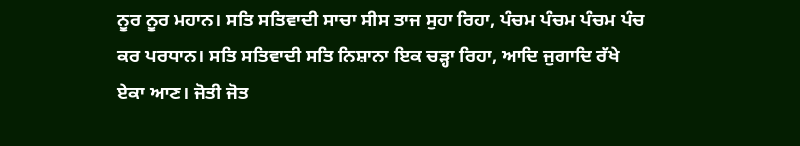ਨੂਰ ਨੂਰ ਮਹਾਨ। ਸਤਿ ਸਤਿਵਾਦੀ ਸਾਚਾ ਸੀਸ ਤਾਜ ਸੁਹਾ ਰਿਹਾ, ਪੰਚਮ ਪੰਚਮ ਪੰਚਮ ਪੰਚ ਕਰ ਪਰਧਾਨ। ਸਤਿ ਸਤਿਵਾਦੀ ਸਤਿ ਨਿਸ਼ਾਨਾ ਇਕ ਚੜ੍ਹਾ ਰਿਹਾ, ਆਦਿ ਜੁਗਾਦਿ ਰੱਖੇ ਏਕਾ ਆਣ। ਜੋਤੀ ਜੋਤ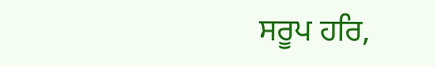ਸਰੂਪ ਹਰਿ,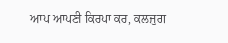ਆਪ ਆਪਣੀ ਕਿਰਪਾ ਕਰ, ਕਲਜੁਗ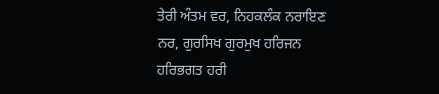ਤੇਰੀ ਅੰਤਮ ਵਰ, ਨਿਹਕਲੰਕ ਨਰਾਇਣ ਨਰ, ਗੁਰਸਿਖ ਗੁਰਮੁਖ ਹਰਿਜਨ ਹਰਿਭਗਤ ਹਰੀ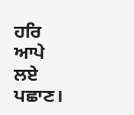ਹਰਿ ਆਪੇ ਲਏ ਪਛਾਣ।